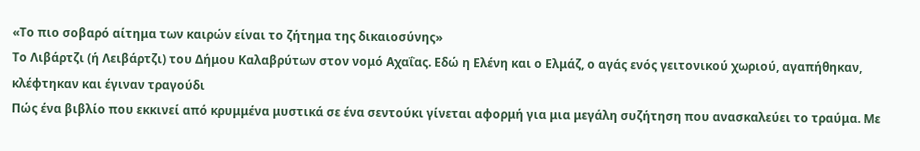«Το πιο σοβαρό αίτημα των καιρών είναι το ζήτημα της δικαιοσύνης»
Το Λιβάρτζι (ή Λειβάρτζι) του Δήμου Καλαβρύτων στον νομό Αχαΐας. Εδώ η Ελένη και ο Ελμάζ, ο αγάς ενός γειτονικού χωριού, αγαπήθηκαν, κλέφτηκαν και έγιναν τραγούδι
Πώς ένα βιβλίο που εκκινεί από κρυμμένα μυστικά σε ένα σεντούκι γίνεται αφορμή για μια μεγάλη συζήτηση που ανασκαλεύει το τραύμα. Με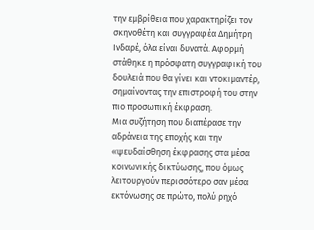την εμβρίθεια που χαρακτηρίζει τον σκηνοθέτη και συγγραφέα Δημήτρη Ινδαρέ, όλα είναι δυνατά. Αφορμή στάθηκε η πρόσφατη συγγραφική του δουλειά που θα γίνει και ντοκιμαντέρ, σημαίνοντας την επιστροφή του στην πιο προσωπική έκφραση.
Μια συζήτηση που διαπέρασε την αδράνεια της εποχής και την «ψευδαίσθηση έκφρασης στα μέσα κοινωνικής δικτύωσης, που όμως λειτουργούν περισσότερο σαν μέσα εκτόνωσης σε πρώτο, πολύ ρηχό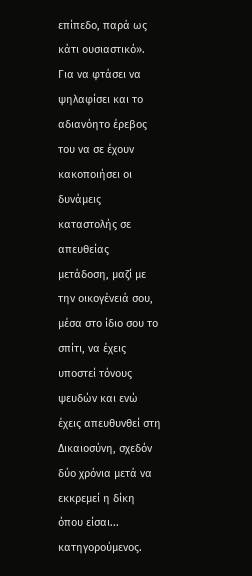επίπεδο, παρά ως κάτι ουσιαστικό».
Για να φτάσει να ψηλαφίσει και το αδιανόητο έρεβος του να σε έχουν κακοποιήσει οι δυνάμεις καταστολής σε απευθείας μετάδοση, μαζί με την οικογένειά σου, μέσα στο ίδιο σου το σπίτι, να έχεις υποστεί τόνους ψευδών και ενώ έχεις απευθυνθεί στη Δικαιοσύνη, σχεδόν δύο χρόνια μετά να εκκρεμεί η δίκη όπου είσαι... κατηγορούμενος.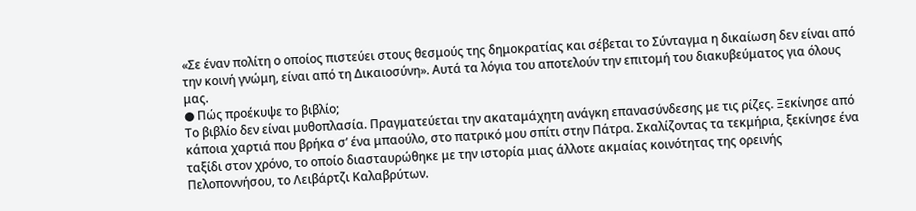«Σε έναν πολίτη ο οποίος πιστεύει στους θεσμούς της δημοκρατίας και σέβεται το Σύνταγμα η δικαίωση δεν είναι από την κοινή γνώμη, είναι από τη Δικαιοσύνη». Αυτά τα λόγια του αποτελούν την επιτομή του διακυβεύματος για όλους μας.
● Πώς προέκυψε το βιβλίο;
Το βιβλίο δεν είναι μυθοπλασία. Πραγματεύεται την ακαταμάχητη ανάγκη επανασύνδεσης με τις ρίζες. Ξεκίνησε από κάποια χαρτιά που βρήκα σ’ ένα μπαούλο, στο πατρικό μου σπίτι στην Πάτρα. Σκαλίζοντας τα τεκμήρια, ξεκίνησε ένα ταξίδι στον χρόνο, το οποίο διασταυρώθηκε με την ιστορία μιας άλλοτε ακμαίας κοινότητας της ορεινής Πελοποννήσου, το Λειβάρτζι Καλαβρύτων.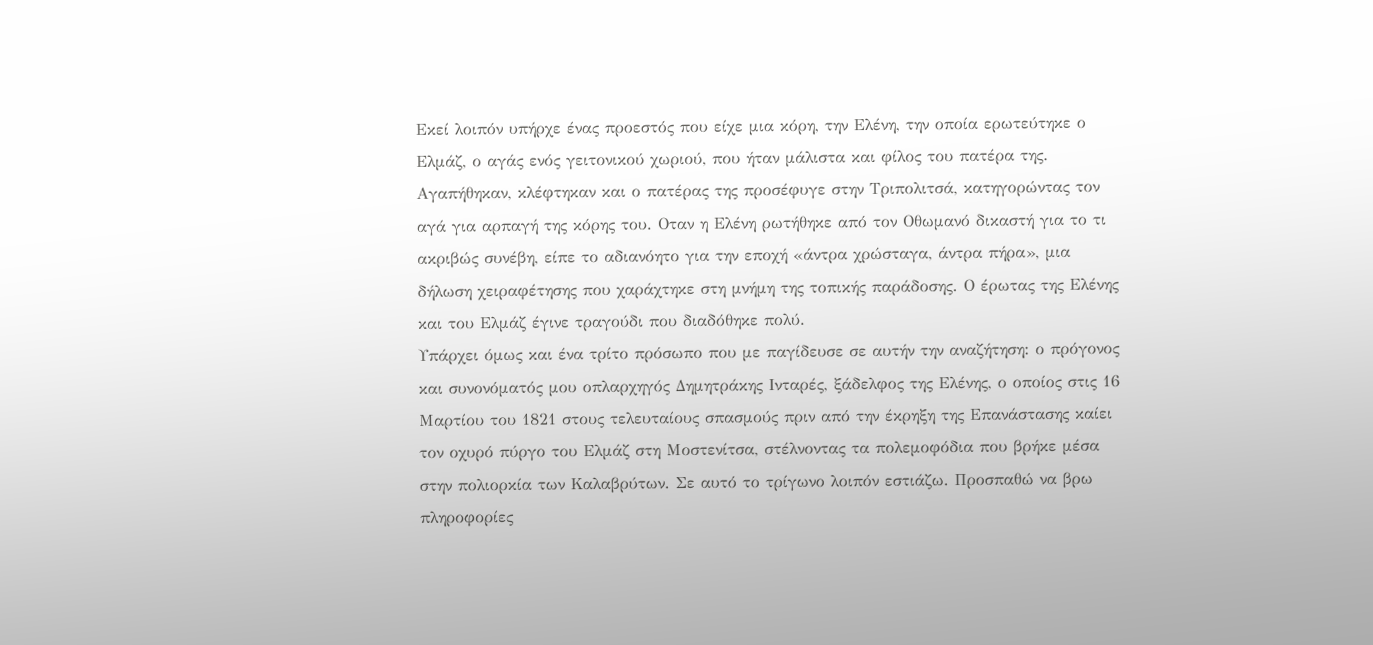Εκεί λοιπόν υπήρχε ένας προεστός που είχε μια κόρη, την Ελένη, την οποία ερωτεύτηκε ο Ελμάζ, ο αγάς ενός γειτονικού χωριού, που ήταν μάλιστα και φίλος του πατέρα της. Αγαπήθηκαν, κλέφτηκαν και ο πατέρας της προσέφυγε στην Τριπολιτσά, κατηγορώντας τον αγά για αρπαγή της κόρης του. Οταν η Ελένη ρωτήθηκε από τον Οθωμανό δικαστή για το τι ακριβώς συνέβη, είπε το αδιανόητο για την εποχή «άντρα χρώσταγα, άντρα πήρα», μια δήλωση χειραφέτησης που χαράχτηκε στη μνήμη της τοπικής παράδοσης. Ο έρωτας της Ελένης και του Ελμάζ έγινε τραγούδι που διαδόθηκε πολύ.
Υπάρχει όμως και ένα τρίτο πρόσωπο που με παγίδευσε σε αυτήν την αναζήτηση: ο πρόγονος και συνονόματός μου οπλαρχηγός Δημητράκης Ινταρές, ξάδελφος της Ελένης, ο οποίος στις 16 Μαρτίου του 1821 στους τελευταίους σπασμούς πριν από την έκρηξη της Επανάστασης καίει τον οχυρό πύργο του Ελμάζ στη Μοστενίτσα, στέλνοντας τα πολεμοφόδια που βρήκε μέσα στην πολιορκία των Καλαβρύτων. Σε αυτό το τρίγωνο λοιπόν εστιάζω. Προσπαθώ να βρω πληροφορίες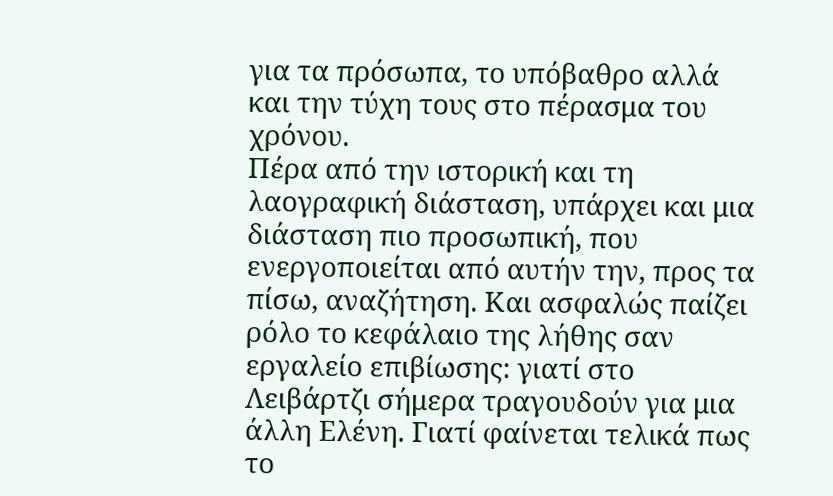για τα πρόσωπα, το υπόβαθρο αλλά και την τύχη τους στο πέρασμα του χρόνου.
Πέρα από την ιστορική και τη λαογραφική διάσταση, υπάρχει και μια διάσταση πιο προσωπική, που ενεργοποιείται από αυτήν την, προς τα πίσω, αναζήτηση. Και ασφαλώς παίζει ρόλο το κεφάλαιο της λήθης σαν εργαλείο επιβίωσης: γιατί στο Λειβάρτζι σήμερα τραγουδούν για μια άλλη Ελένη. Γιατί φαίνεται τελικά πως το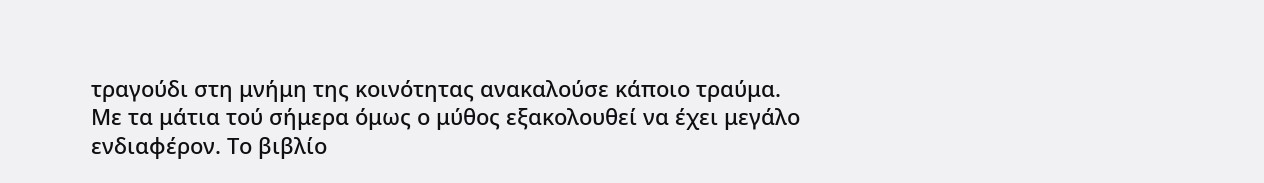τραγούδι στη μνήμη της κοινότητας ανακαλούσε κάποιο τραύμα.
Με τα μάτια τού σήμερα όμως ο μύθος εξακολουθεί να έχει μεγάλο ενδιαφέρον. Το βιβλίο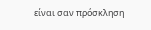είναι σαν πρόσκληση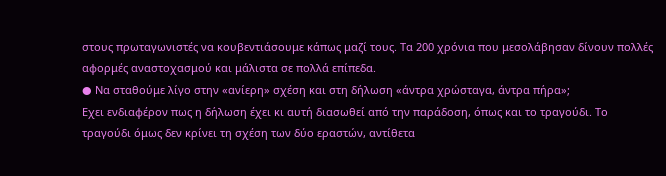στους πρωταγωνιστές να κουβεντιάσουμε κάπως μαζί τους. Τα 200 χρόνια που μεσολάβησαν δίνουν πολλές αφορμές αναστοχασμού και μάλιστα σε πολλά επίπεδα.
● Να σταθούμε λίγο στην «ανίερη» σχέση και στη δήλωση «άντρα χρώσταγα, άντρα πήρα»;
Εχει ενδιαφέρον πως η δήλωση έχει κι αυτή διασωθεί από την παράδοση, όπως και το τραγούδι. Το τραγούδι όμως δεν κρίνει τη σχέση των δύο εραστών, αντίθετα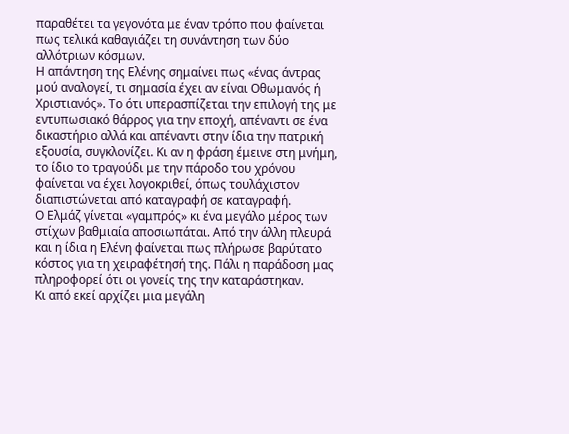παραθέτει τα γεγονότα με έναν τρόπο που φαίνεται πως τελικά καθαγιάζει τη συνάντηση των δύο αλλότριων κόσμων.
Η απάντηση της Ελένης σημαίνει πως «ένας άντρας μού αναλογεί, τι σημασία έχει αν είναι Οθωμανός ή Χριστιανός». Το ότι υπερασπίζεται την επιλογή της με εντυπωσιακό θάρρος για την εποχή, απέναντι σε ένα δικαστήριο αλλά και απέναντι στην ίδια την πατρική εξουσία, συγκλονίζει. Κι αν η φράση έμεινε στη μνήμη, το ίδιο το τραγούδι με την πάροδο του χρόνου φαίνεται να έχει λογοκριθεί, όπως τουλάχιστον διαπιστώνεται από καταγραφή σε καταγραφή.
Ο Ελμάζ γίνεται «γαμπρός» κι ένα μεγάλο μέρος των στίχων βαθμιαία αποσιωπάται. Από την άλλη πλευρά και η ίδια η Ελένη φαίνεται πως πλήρωσε βαρύτατο κόστος για τη χειραφέτησή της. Πάλι η παράδοση μας πληροφορεί ότι οι γονείς της την καταράστηκαν.
Κι από εκεί αρχίζει μια μεγάλη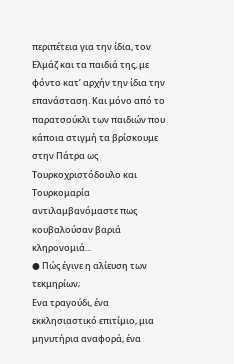περιπέτεια για την ίδια, τον Ελμάζ και τα παιδιά της, με φόντο κατ’ αρχήν την ίδια την επανάσταση. Και μόνο από το παρατσούκλι των παιδιών που κάποια στιγμή τα βρίσκουμε στην Πάτρα ως Τουρκοχριστόδουλο και Τουρκομαρία αντιλαμβανόμαστε πως κουβαλούσαν βαριά κληρονομιά...
● Πώς έγινε η αλίευση των τεκμηρίων;
Ενα τραγούδι, ένα εκκλησιαστικό επιτίμιο, μια μηνυτήρια αναφορά, ένα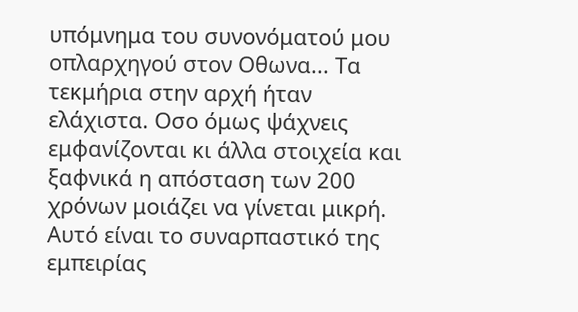υπόμνημα του συνονόματού μου οπλαρχηγού στον Οθωνα... Τα τεκμήρια στην αρχή ήταν ελάχιστα. Οσο όμως ψάχνεις εμφανίζονται κι άλλα στοιχεία και ξαφνικά η απόσταση των 200 χρόνων μοιάζει να γίνεται μικρή. Αυτό είναι το συναρπαστικό της εμπειρίας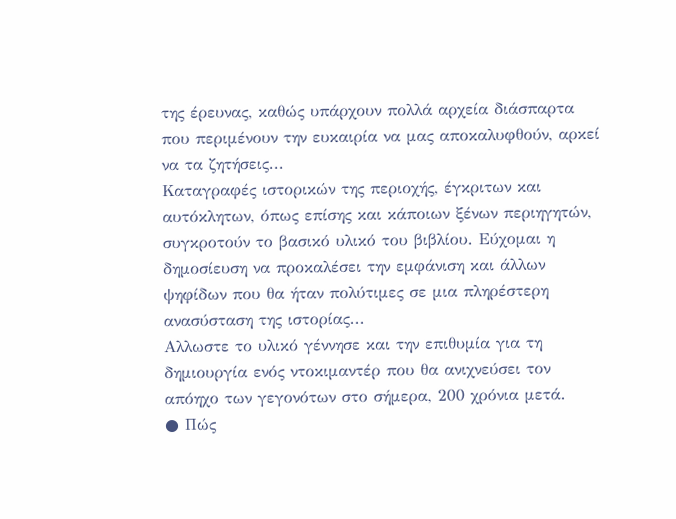της έρευνας, καθώς υπάρχουν πολλά αρχεία διάσπαρτα που περιμένουν την ευκαιρία να μας αποκαλυφθούν, αρκεί να τα ζητήσεις...
Καταγραφές ιστορικών της περιοχής, έγκριτων και αυτόκλητων, όπως επίσης και κάποιων ξένων περιηγητών, συγκροτούν το βασικό υλικό του βιβλίου. Εύχομαι η δημοσίευση να προκαλέσει την εμφάνιση και άλλων ψηφίδων που θα ήταν πολύτιμες σε μια πληρέστερη ανασύσταση της ιστορίας...
Αλλωστε το υλικό γέννησε και την επιθυμία για τη δημιουργία ενός ντοκιμαντέρ που θα ανιχνεύσει τον απόηχο των γεγονότων στο σήμερα, 200 χρόνια μετά.
● Πώς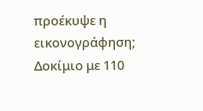προέκυψε η εικονογράφηση; Δοκίμιο με 110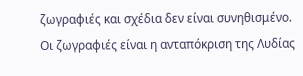ζωγραφιές και σχέδια δεν είναι συνηθισμένο.
Οι ζωγραφιές είναι η ανταπόκριση της Λυδίας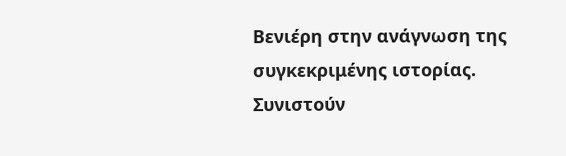Βενιέρη στην ανάγνωση της συγκεκριμένης ιστορίας. Συνιστούν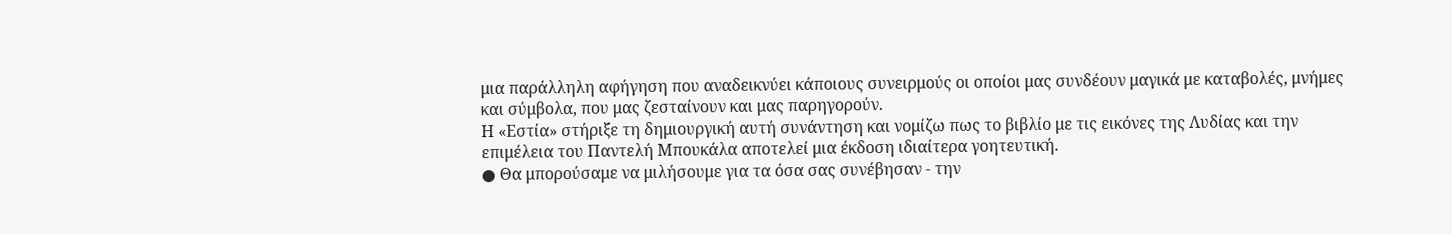μια παράλληλη αφήγηση που αναδεικνύει κάποιους συνειρμούς οι οποίοι μας συνδέουν μαγικά με καταβολές, μνήμες και σύμβολα, που μας ζεσταίνουν και μας παρηγορούν.
Η «Εστία» στήριξε τη δημιουργική αυτή συνάντηση και νομίζω πως το βιβλίο με τις εικόνες της Λυδίας και την επιμέλεια του Παντελή Μπουκάλα αποτελεί μια έκδοση ιδιαίτερα γοητευτική.
● Θα μπορούσαμε να μιλήσουμε για τα όσα σας συνέβησαν - την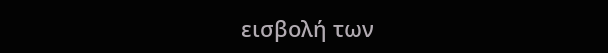εισβολή των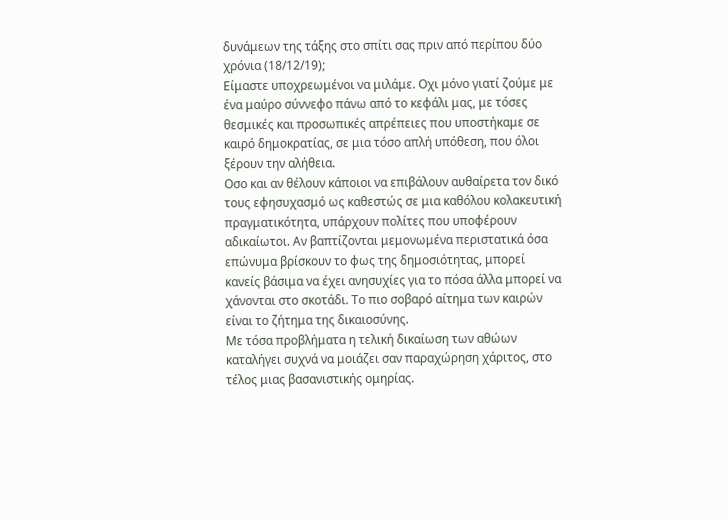δυνάμεων της τάξης στο σπίτι σας πριν από περίπου δύο χρόνια (18/12/19);
Είμαστε υποχρεωμένοι να μιλάμε. Οχι μόνο γιατί ζούμε με ένα μαύρο σύννεφο πάνω από το κεφάλι μας, με τόσες θεσμικές και προσωπικές απρέπειες που υποστήκαμε σε καιρό δημοκρατίας, σε μια τόσο απλή υπόθεση, που όλοι ξέρουν την αλήθεια.
Οσο και αν θέλουν κάποιοι να επιβάλουν αυθαίρετα τον δικό τους εφησυχασμό ως καθεστώς σε μια καθόλου κολακευτική πραγματικότητα, υπάρχουν πολίτες που υποφέρουν αδικαίωτοι. Αν βαπτίζονται μεμονωμένα περιστατικά όσα επώνυμα βρίσκουν το φως της δημοσιότητας, μπορεί κανείς βάσιμα να έχει ανησυχίες για το πόσα άλλα μπορεί να χάνονται στο σκοτάδι. Το πιο σοβαρό αίτημα των καιρών είναι το ζήτημα της δικαιοσύνης.
Με τόσα προβλήματα η τελική δικαίωση των αθώων καταλήγει συχνά να μοιάζει σαν παραχώρηση χάριτος, στο τέλος μιας βασανιστικής ομηρίας.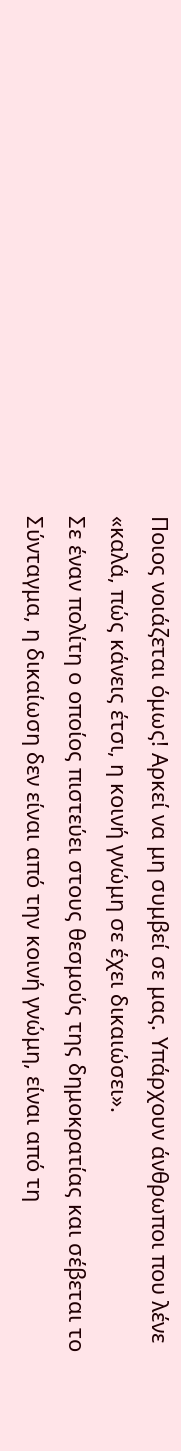Ποιος νοιάζεται όμως! Αρκεί να μη συμβεί σε μας. Υπάρχουν άνθρωποι που λένε «καλά, πώς κάνεις έτσι, η κοινή γνώμη σε έχει δικαιώσει».
Σε έναν πολίτη ο οποίος πιστεύει στους θεσμούς της δημοκρατίας και σέβεται το Σύνταγμα, η δικαίωση δεν είναι από την κοινή γνώμη, είναι από τη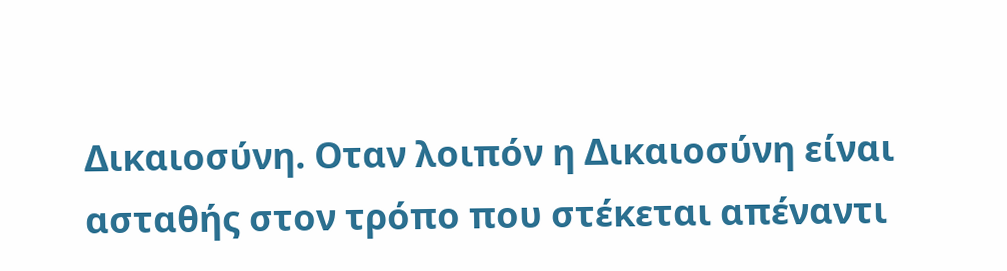Δικαιοσύνη. Οταν λοιπόν η Δικαιοσύνη είναι ασταθής στον τρόπο που στέκεται απέναντι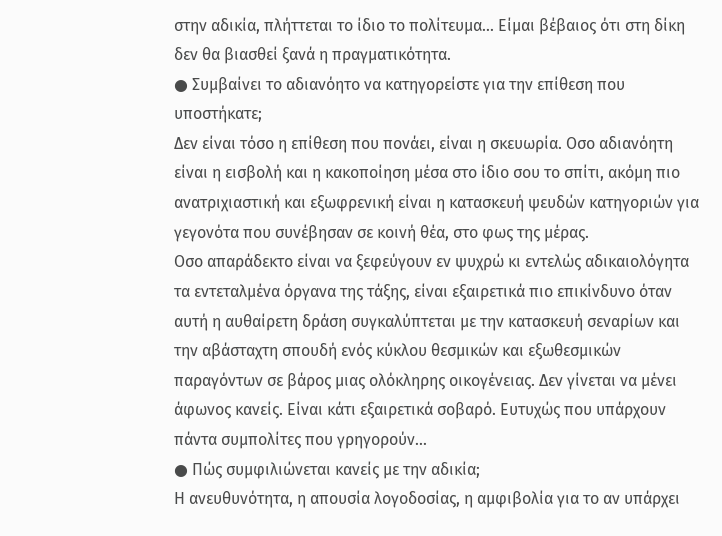στην αδικία, πλήττεται το ίδιο το πολίτευμα... Είμαι βέβαιος ότι στη δίκη δεν θα βιασθεί ξανά η πραγματικότητα.
● Συμβαίνει το αδιανόητο να κατηγορείστε για την επίθεση που υποστήκατε;
Δεν είναι τόσο η επίθεση που πονάει, είναι η σκευωρία. Οσο αδιανόητη είναι η εισβολή και η κακοποίηση μέσα στο ίδιο σου το σπίτι, ακόμη πιο ανατριχιαστική και εξωφρενική είναι η κατασκευή ψευδών κατηγοριών για γεγονότα που συνέβησαν σε κοινή θέα, στο φως της μέρας.
Οσο απαράδεκτο είναι να ξεφεύγουν εν ψυχρώ κι εντελώς αδικαιολόγητα τα εντεταλμένα όργανα της τάξης, είναι εξαιρετικά πιο επικίνδυνο όταν αυτή η αυθαίρετη δράση συγκαλύπτεται με την κατασκευή σεναρίων και την αβάσταχτη σπουδή ενός κύκλου θεσμικών και εξωθεσμικών παραγόντων σε βάρος μιας ολόκληρης οικογένειας. Δεν γίνεται να μένει άφωνος κανείς. Είναι κάτι εξαιρετικά σοβαρό. Ευτυχώς που υπάρχουν πάντα συμπολίτες που γρηγορούν...
● Πώς συμφιλιώνεται κανείς με την αδικία;
Η ανευθυνότητα, η απουσία λογοδοσίας, η αμφιβολία για το αν υπάρχει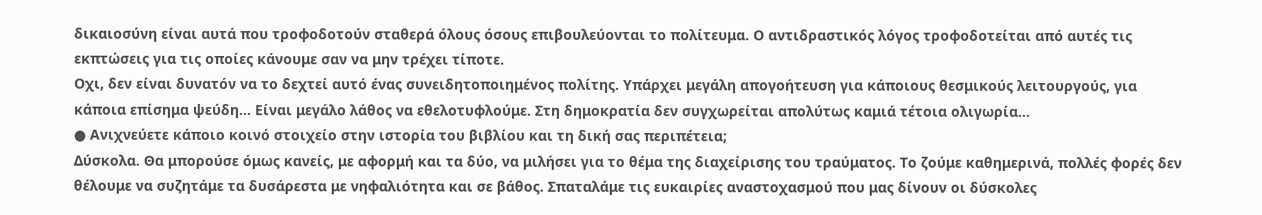δικαιοσύνη είναι αυτά που τροφοδοτούν σταθερά όλους όσους επιβουλεύονται το πολίτευμα. Ο αντιδραστικός λόγος τροφοδοτείται από αυτές τις εκπτώσεις για τις οποίες κάνουμε σαν να μην τρέχει τίποτε.
Οχι, δεν είναι δυνατόν να το δεχτεί αυτό ένας συνειδητοποιημένος πολίτης. Υπάρχει μεγάλη απογοήτευση για κάποιους θεσμικούς λειτουργούς, για κάποια επίσημα ψεύδη... Είναι μεγάλο λάθος να εθελοτυφλούμε. Στη δημοκρατία δεν συγχωρείται απολύτως καμιά τέτοια ολιγωρία...
● Ανιχνεύετε κάποιο κοινό στοιχείο στην ιστορία του βιβλίου και τη δική σας περιπέτεια;
Δύσκολα. Θα μπορούσε όμως κανείς, με αφορμή και τα δύο, να μιλήσει για το θέμα της διαχείρισης του τραύματος. Το ζούμε καθημερινά, πολλές φορές δεν θέλουμε να συζητάμε τα δυσάρεστα με νηφαλιότητα και σε βάθος. Σπαταλάμε τις ευκαιρίες αναστοχασμού που μας δίνουν οι δύσκολες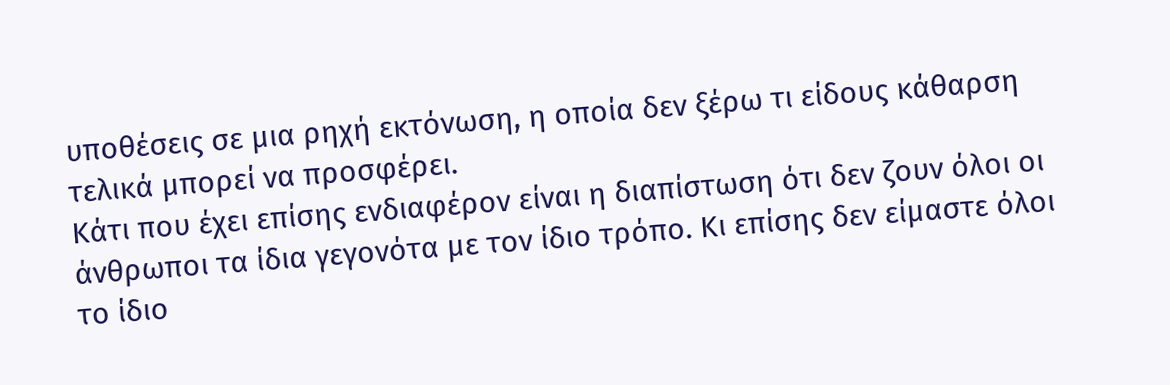υποθέσεις σε μια ρηχή εκτόνωση, η οποία δεν ξέρω τι είδους κάθαρση τελικά μπορεί να προσφέρει.
Κάτι που έχει επίσης ενδιαφέρον είναι η διαπίστωση ότι δεν ζουν όλοι οι άνθρωποι τα ίδια γεγονότα με τον ίδιο τρόπο. Κι επίσης δεν είμαστε όλοι το ίδιο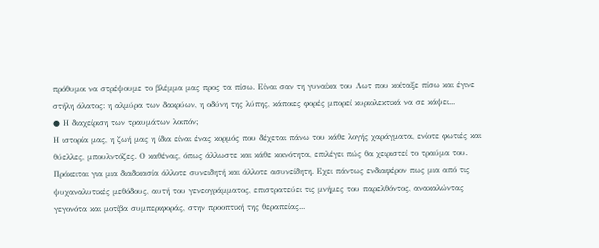πρόθυμοι να στρέψουμε το βλέμμα μας προς τα πίσω. Είναι σαν τη γυναίκα του Λωτ που κοίταξε πίσω και έγινε στήλη άλατος: η αλμύρα των δακρύων, η οδύνη της λύπης, κάποιες φορές μπορεί κυριολεκτικά να σε κάψει...
● Η διαχείριση των τραυμάτων λοιπόν;
Η ιστορία μας, η ζωή μας η ίδια είναι ένας κορμός που δέχεται πάνω του κάθε λογής χαράγματα, ενίοτε φωτιές και θύελλες, μπουλντόζες. Ο καθένας, όπως άλλωστε και κάθε κοινότητα, επιλέγει πώς θα χειριστεί το τραύμα του.
Πρόκειται για μια διαδικασία άλλοτε συνειδητή και άλλοτε ασυνείδητη. Εχει πάντως ενδιαφέρον πως μια από τις ψυχαναλυτικές μεθόδους, αυτή του γενεογράμματος, επιστρατεύει τις μνήμες του παρελθόντος, ανακαλώντας γεγονότα και μοτίβα συμπεριφοράς, στην προοπτική της θεραπείας...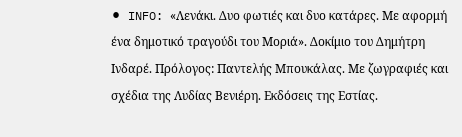⚫ INFO: «Λενάκι. Δυο φωτιές και δυο κατάρες. Με αφορμή ένα δημοτικό τραγούδι του Μοριά». Δοκίμιο του Δημήτρη Ινδαρέ. Πρόλογος: Παντελής Μπουκάλας. Με ζωγραφιές και σχέδια της Λυδίας Βενιέρη. Εκδόσεις της Εστίας.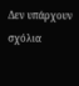Δεν υπάρχουν σχόλια